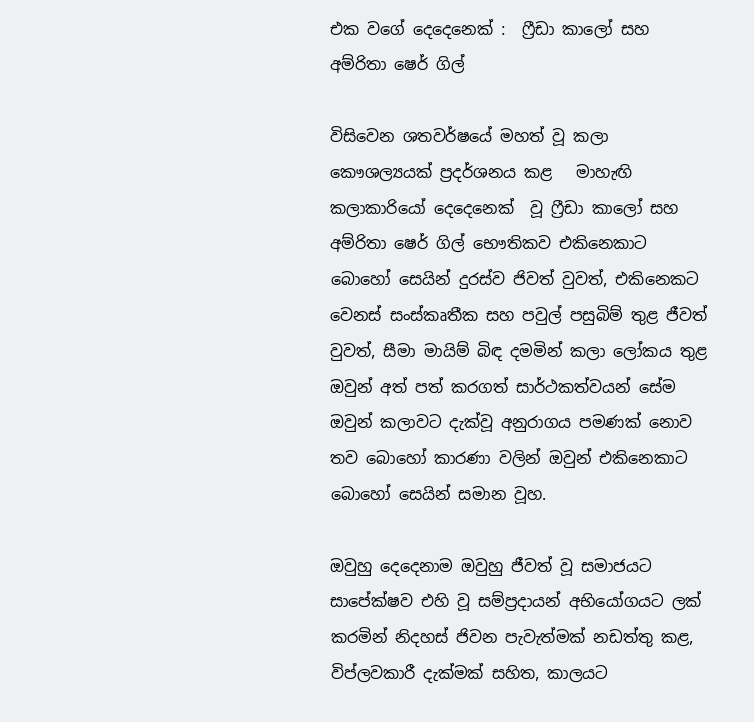එක වගේ දෙදෙනෙක් :  ෆ්‍රීඩා කාලෝ සහ අම්රිතා ෂෙර් ගිල්

විසිවෙන ශතවර්ෂයේ මහත් වූ කලා කෞශල්‍යයක් ප්‍රදර්ශනය කළ   මාහැඟි කලාකාරියෝ දෙදෙනෙක්  වූ ෆ්‍රීඩා කාලෝ සහ අම්රිතා ෂෙර් ගිල් භෞතිකව එකිනෙකාට බොහෝ සෙයින් දුරස්ව ජිවත් වුවත්, එකිනෙකට වෙනස් සංස්කෘතීක සහ පවුල් පසුබිම් තුළ ජීවත් වුවත්, සීමා මායිම් බිඳ දමමින් කලා ලෝකය තුළ ඔවුන් අත් පත් කරගත් සාර්ථකත්වයන් සේම ඔවුන් කලාවට දැක්වූ අනුරාගය පමණක් නොව තව බොහෝ කාරණා වලින් ඔවුන් එකිනෙකාට බොහෝ සෙයින් සමාන වූහ.

ඔවුහු දෙදෙනාම ඔවුහු ජීවත් වූ සමාජයට සාපේක්ෂව එහි වූ සම්ප්‍රදායන් අභියෝගයට ලක් කරමින් නිදහස් ජිවන පැවැත්මක් නඩත්තු කළ, විප්ලවකාරී දැක්මක් සහිත, කාලයට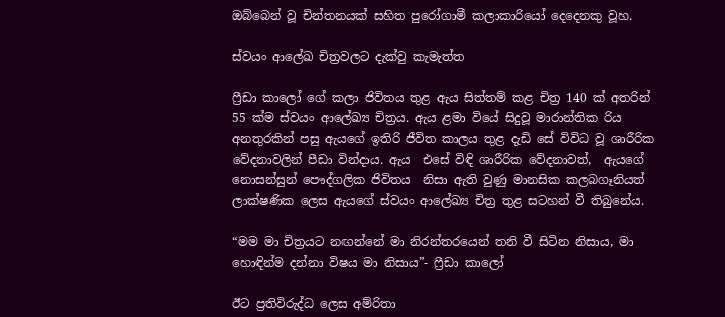ඔබ්බෙන් වූ චින්තනයක් සහිත පුරෝගාමී කලාකාරියෝ දෙදෙනකු වූහ.

ස්වයං ආලේඛ චිත්‍රවලට දැක්වු කැමැත්ත

ෆ්‍රීඩා කාලෝ ගේ කලා ජිවිතය තුළ ඇය සිත්තම් කළ චිත්‍ර 140 ක් අතරින් 55 ක්ම ස්වයං ආලේඛ්‍ය චිත්‍රය. ඇය ළමා වියේ සිදුවූ මාරාන්තික රිය අනතුරකින් පසු ඇයගේ ඉතිරි ජීවිත කාලය තුළ දැඩි ‍සේ විවිධ වූ ශාරීරික වේදනාවලින් පීඩා වින්දාය. ඇය  එසේ විඳි ශාරීරික වේදනාවත්,  ඇයගේ නොසන්සුන් පෞද්ගලික ජිවිතය  නිසා ඇති වුණු මානසික කලබගෑනියත් ලාක්ෂණික ලෙස ඇයගේ ස්වයං ආලේඛ්‍ය චිත්‍ර තුළ සටහන් වී තිබුනේය.

“මම මා චිත්‍රයට නඟන්නේ මා නිරන්තරයෙන් තනි වී සිටින නිසාය, මා හොඳින්ම දන්නා විෂය මා නිසාය”- ෆ්‍රීඩා කාලෝ

ඊ‍ට ප්‍රතිවිරුද්ධ ලෙස අම්රිතා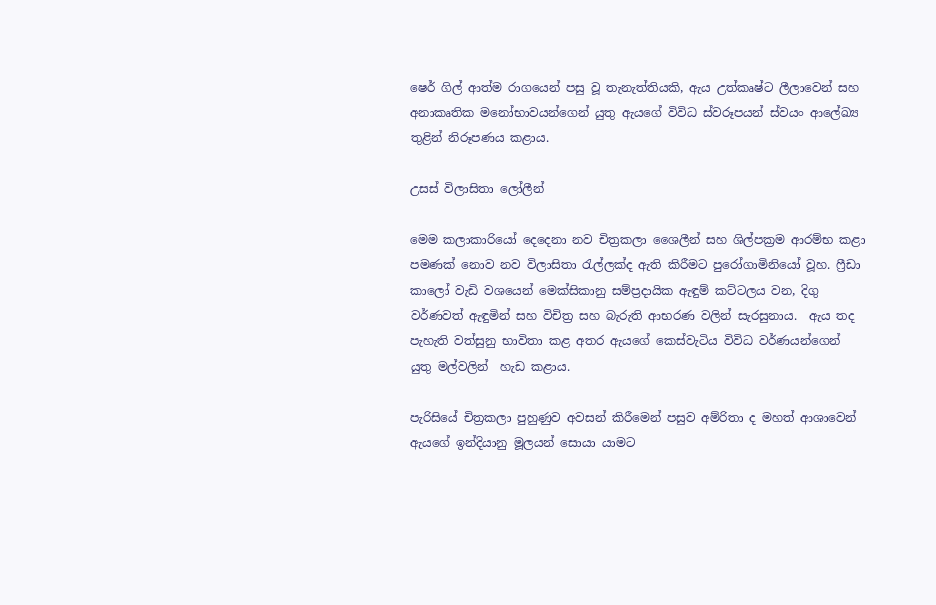ෂෙර් ගිල් ආත්ම රාගයෙන් පසු වූ තැනැත්තියකි, ඇය උත්කෘෂ්ට ලීලාවෙන් සහ අනාකෘතික මනෝභාවයන්ගෙන් යුතු ඇයගේ විවිධ ස්වරූපයන් ස්වයං ආලේඛ්‍ය තුළින් නිරූපණය කළාය.

උසස් විලාසිතා ලෝලීන්

මෙම කලාකාරියෝ දෙදෙනා නව චිත්‍රකලා ශෛලීන් සහ ශිල්පක්‍රම ආරම්භ කළා පමණක් නොව නව විලාසිතා රැල්ලක්ද ඇති කිරීමට පුරෝගාමිනියෝ වූහ. ෆ්‍රීඩා කාලෝ වැඩි වශයෙන් මෙක්සිකානු සම්ප්‍රදායික ඇඳුම් කට්ටලය වන, දිගු වර්ණවත් ඇඳුමින් සහ විචිත්‍ර සහ බැරුති ආභරණ වලින් සැරසුනාය.  ඇය තද පැහැති වත්සුනු භාවිතා කළ අතර ඇයගේ කෙස්වැටිය විවිධ වර්ණයන්ගෙන් යුතු මල්වලින්  හැඩ කළාය.

පැරිසියේ චිත්‍රකලා පුහුණුව අවසන් කිරීමෙන් පසුව අම්රිතා ද මහත් ආශාවෙන් ඇයගේ ඉන්දියානු මූලයන් සොයා යාමට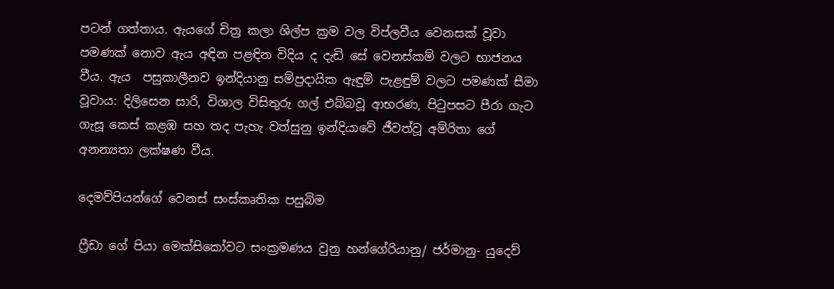පටන් ගත්තාය. ඇයගේ චිත්‍ර කලා ශිල්ප ක්‍රම වල විප්ලවීය වෙනසක් වූවා පමණක් නොව ඇය අඳින පළඳින විදිය ද දැඩි සේ වෙනස්කම් වලට භාජනය වීය. ඇය  පසුකාලීනව ඉන්දියානු සම්ප්‍රදායික ඇඳුම් පැළඳුම් වලට පමණක් සීමා වූවාය: දිලිසෙන සාරි, විශාල විසිතුරු ගල් එබ්බවූ ආභරණ, පිටුපසට පීරා ගැට ගැසූ කෙස් කළඹ සහ තද පැහැ වත්සුනු ඉන්දියාවේ ජීවත්වූ අම්රිතා ගේ අනන්‍යතා ලක්ෂණ වීය.

දෙමව්පියන්ගේ වෙනස් සංස්කෘතික පසුබිම

ෆ්‍රීඩා ගේ පියා මෙක්සිකෝවට සංක්‍රමණය වුනු හන්ගේරියානු/ ජර්මානු- යුදෙව්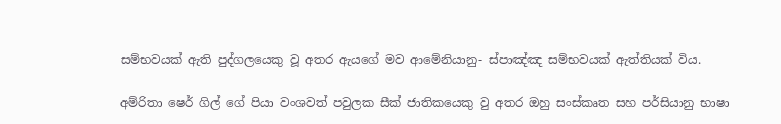සම්භවයක් ඇති පුද්ගලයෙකු වූ අතර ඇයගේ මව ආමේනියානු- ස්පාඤ්ඤ සම්භවයක් ඇත්තියක් විය.

අම්රිතා ෂෙර් ගිල් ගේ පියා වංශවත් පවුලක සීක් ජාතිකයෙකු වු අතර ඔහු සංස්කෘත සහ පර්සියානු භාෂා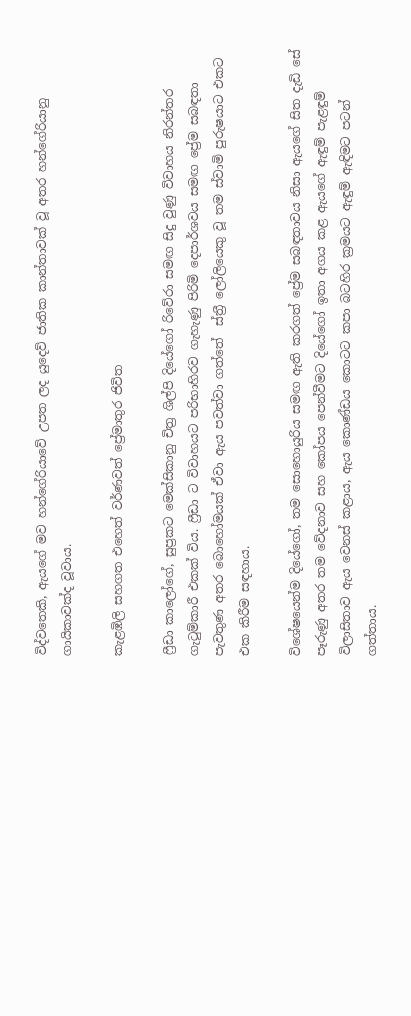විද්වතෙකි, ඇයගේ මව හන්ගේරියාවේ උපත ලද යුදෙව් ජාතික කාන්තාවක් වූ අතර හන්ගේරියානු ගායිකාවක්ද වූවාය.

කැළඹිලි සහගත එහෙත් වර්ණවත් ප්‍රේමාතුර ජිවිත

ෆ්‍රීඩා කාලෝගේ, සුප්‍රකට මෙක්සිකානු චිත්‍ර ශිල්පි දියේගෝ රිවේරා සමඟ සිදු වුණු විවාහය නිරන්තර ගැටුම්කාරී එකක් විය. ෆ්‍රීඩා ට විවාහයට පරිභාහිරව ගැහැණු පිරිමි දෙපාර්ශවය සමඟ ප්‍රේම සබඳතා පැවතුණ අතර බොහෝමයක් ඒවා ඇය පවත්වා ගත්තේ  ස්ත්‍රී ලෝලියෙකු වූ තම ස්වාමි පුරුෂයාට එකට එක කිරීම සඳහාය.

විශේෂයෙන්ම දියේගෝ, තම සොහොයුරිය සමඟ ඇති කරගත් ප්‍රේම සබඳතාවය නිසා ඇයගේ සිත දැඩි සේ පෑරුණු අතර තම වේදනාව සහ කෝපය පෙන්වීමට දියේගෝ ඉතා අගය කළ ඇයගේ ඇඳුම් පැළඳුම් විලාසිතාව ඇය වෙනස් කළාය, ඇය කොණ්ඩය කොටට කපා බටහිර ක්‍රමයට ඇඳුම් ඇඳිමට පටන් ගත්තාය.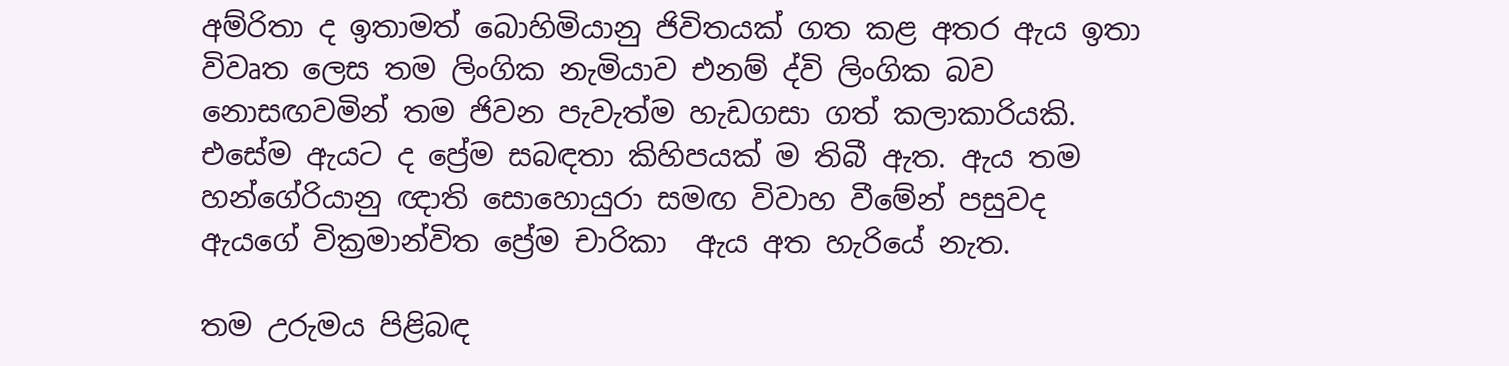අම්රිතා ද ඉතාමත් බොහිමියානු ජිවිතයක් ගත කළ අතර ඇය ඉතා විවෘත ලෙස තම ලිංගික නැමියාව එනම් ද්වි ලිංගික බව නොසඟවමින් තම ජිවන පැවැත්ම හැඩගසා ගත් කලාකාරියකි. එසේම ඇයට ද ප්‍රේම සබඳතා කිහිපයක් ම තිබී ඇත. ඇය තම හන්ගේරියානු ඥාති සොහොයුරා සමඟ විවාහ වීමේන් පසුවද ඇයගේ වික්‍රමාන්විත ප්‍රේම චාරිකා  ඇය අත හැරියේ නැත.

තම උරුමය පිළිබඳ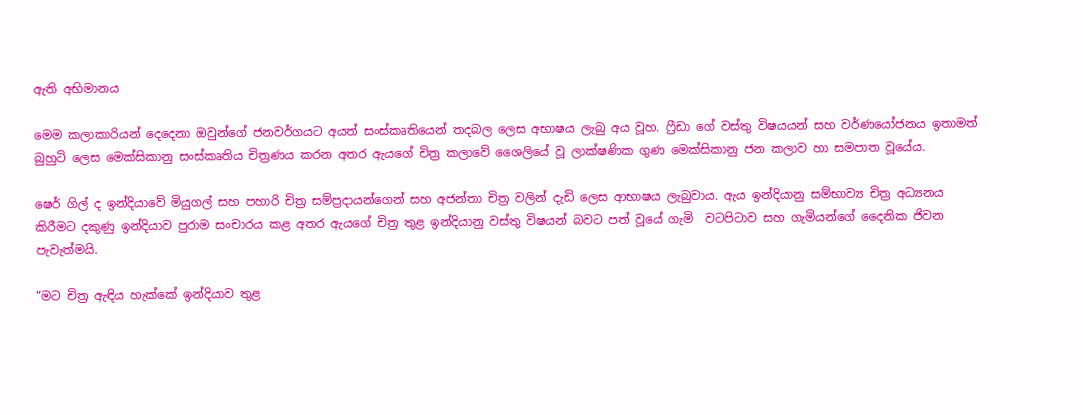ඇති අභිමානය

මෙම කලාකාරියන් දෙදෙනා ඔවුන්ගේ ජනවර්ගයට අයත් සංස්කෘතියෙන් තදබල ලෙස අභාෂය ලැබු අය වූහ. ෆ්‍රීඩා ගේ වස්තු විෂයයන් සහ වර්ණයෝජනය ඉතාමත් බුහුටි ලෙස මෙක්සිකානු සංස්කෘතිය චිත්‍රණය කරන අතර ඇයගේ චිත්‍ර කලාවේ ශෛලියේ වූ ලාක්ෂණික ගුණ මෙක්සිකානු ජන කලාව හා සමපාත වූයේය.

ෂෙර් ගිල් ද ඉන්දියාවේ මියුගල් සහ පහාරි චිත්‍ර සම්ප්‍රදායන්ගෙන් සහ අජන්තා චිත්‍ර වලින් දැඩි ලෙස ආභාෂය ලැබුවාය. ඇය ඉන්දියානු සම්භාව්‍ය චිත්‍ර අධ්‍යනය කිරීමට දකුණු ඉන්දියාව පුරාම සංචාරය කළ අතර ඇයගේ චිත්‍ර තුළ ඉන්දියානු වස්තු විෂයන් බවට පත් වූයේ ගැමි  වටපිටාව සහ ගැමියන්ගේ දෛනික ජිවන පැවැත්මයි.

“මට චිත්‍ර ඇඳිය හැක්කේ ඉන්දියාව තුළ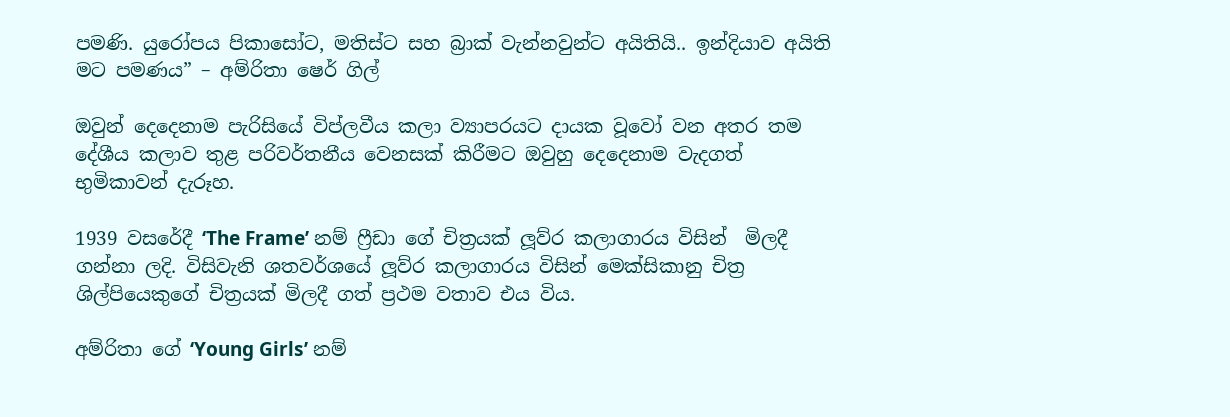පමණි. යුරෝපය පිකාසෝට, මතිස්ට සහ බ්‍රාක් වැන්නවුන්ට අයිතියි.. ඉන්දියාව අයිති මට පමණය” – අම්රිතා ෂෙර් ගිල්

ඔවුන් දෙදෙනාම පැරිසියේ විප්ලවීය කලා ව්‍යාපරයට දායක වූ‍වෝ වන අතර තම දේශීය කලාව තුළ පරිවර්තනීය වෙනසක් කිරීමට ඔවුහු දෙදෙනාම වැදගත් භුමිකාවන් දැරූහ.

1939 වසරේදී ‘The Frame’ නම් ෆ්‍රීඩා ගේ චිත්‍රයක් ලූව්ර කලාගාරය විසින්  මිලදී ගන්නා ලදි. විසිවැනි ශතවර්ශයේ ලූව්ර කලාගාරය විසින් මෙක්සිකානු චිත්‍ර ශිල්පියෙකුගේ චිත්‍රයක් මිලදී ගත් ප්‍රථම වතාව එය විය.

අම්රිතා ගේ ‘Young Girls’ නම්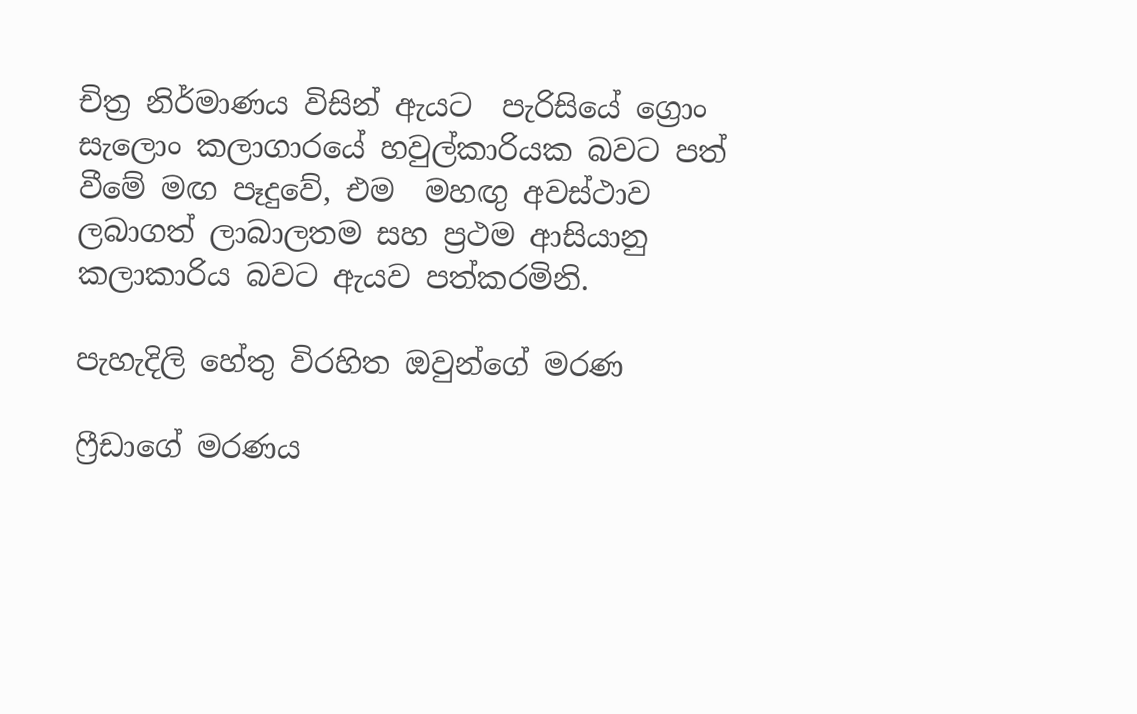චිත්‍ර නිර්මාණය විසින් ඇයට  පැරිසියේ ග්‍රොං සැලොං කලාගාරයේ හවුල්කාරියක බවට පත් වීමේ මඟ පෑදුවේ, එම  මහඟු අවස්ථාව ලබාගත් ලාබාලතම සහ ප්‍රථම ආසියානු කලාකාරිය බවට ඇයව පත්කරමිනි.

පැහැදිලි හේතු විරහිත ඔවුන්ගේ මරණ

ෆ්‍රීඩාගේ මරණය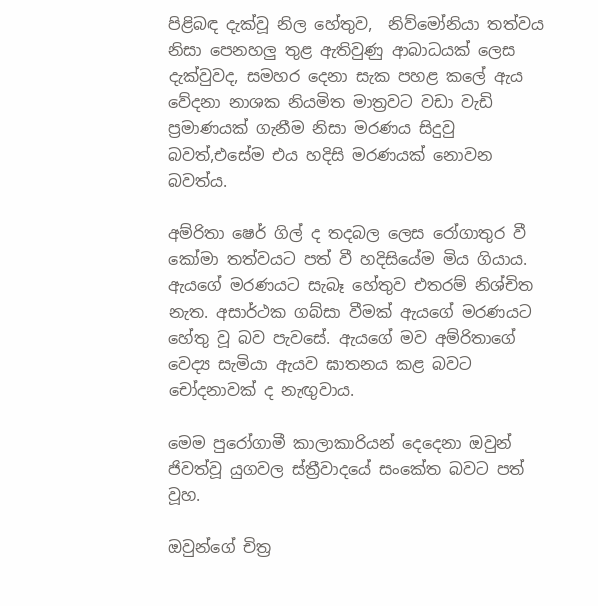පිළිබඳ දැක්වූ නිල හේතුව,  නිව්මෝනියා තත්වය නිසා පෙනහලු තුළ ඇතිවුණු ආබාධයක් ලෙස දැක්වුවද, සමහර දෙනා සැක පහළ කලේ ඇය වේදනා නාශක නියමිත මාත්‍රවට වඩා වැඩි ප්‍රමාණයක් ගැනීම නිසා මරණය සිදුවු බවත්,එසේම එය හදිසි මරණයක් නොවන බවත්ය.

අම්රිතා ෂෙර් ගිල් ද තදබල ලෙස රෝගාතුර වී කෝමා තත්වයට පත් වී හදිසියේම මිය ගියාය. ඇය‍ගේ මරණයට සැබෑ හේතුව එතරම් නිශ්චිත නැත. අසාර්ථක ගබ්සා වීමක් ඇයගේ මරණයට හේතු වූ බව පැවසේ. ඇයගේ මව අම්රිතාගේ වෙද්‍ය සැමියා ඇයව ඝාතනය කළ බවට චෝදනාවක් ද නැඟුවාය.

මෙම පුරෝගාමී කාලාකාරියන් දෙදෙනා ඔවුන් ජිවත්වූ යුගවල ස්ත්‍රීවාදයේ සංකේත බවට පත් වූහ.

ඔවුන්ගේ චිත්‍ර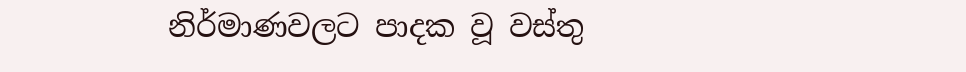නිර්මාණවලට පාදක වූ වස්තු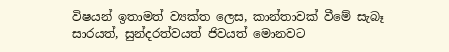විෂයන් ඉතාමත් ව්‍යක්ත ලෙස, කාන්තාවක් වීමේ සැබෑ සාරයත්, සුන්දරත්වයත් ජිවයත් ‍මොනවට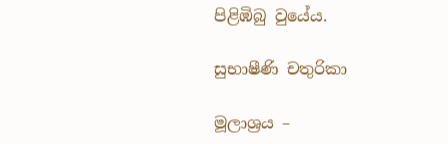පිළිඹිබු වුයේය.

සුභාෂීණි චතුරිකා

මූලාශ්‍රය –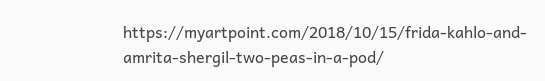https://myartpoint.com/2018/10/15/frida-kahlo-and-amrita-shergil-two-peas-in-a-pod/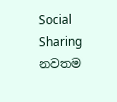Social Sharing
නවතම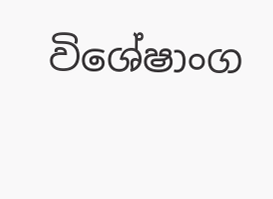විශේෂාංග